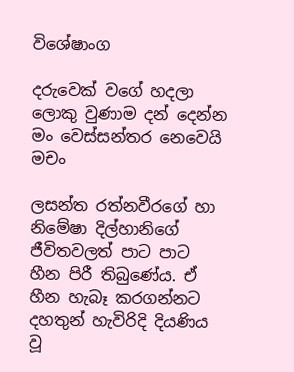විශේෂාංග

දරුවෙක් වගේ හදලා ලොකු වුණාම දන් දෙන්න මං වෙස්සන්තර නෙවෙයි මචං

ලසන්ත රත්නවීරගේ හා නිමේෂා දිල්හානිගේ ජීවිතවලත් පාට පාට හීන පිරී තිබුණේය. ඒ හීන හැබෑ කරගන්නට දහතුන් හැවිරිදි දියණිය වූ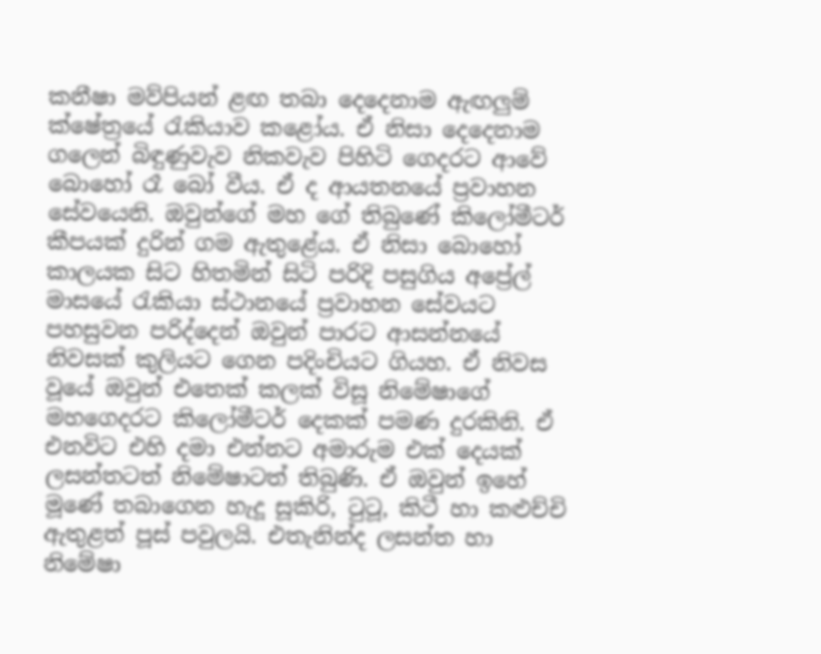කනීෂා මව්පියන් ළඟ තබා දෙදෙනාම ඇඟලුම් ක්ෂේත්‍රයේ රැකියාව කළෝය. ඒ නිසා දෙදෙනාම ගලෙන් බිඳුණුවැව නිකවැව පිහිටි ගෙදරට ආවේ බොහෝ රෑ බෝ වීය. ඒ ද ආයතනයේ ප්‍රවාහන සේවයෙනි. ඔවුන්ගේ මහ ගේ තිබුණේ කිලෝමීටර් කීපයක් දුරින් ගම ඇතුළේය. ඒ නිසා බොහෝ කාලයක සිට හිතමින් සිටි පරිදි පසුගිය අප්‍රේල් මාසයේ රැකියා ස්ථානයේ ප්‍රවාහන සේවයට පහසුවන පරිද්දෙන් ඔවුන් පාරට ආසන්නයේ නිවසක් කුලියට ගෙන පදිංචියට ගියහ. ඒ නිවස වූයේ ඔවුන් එතෙක් කලක් විසූ නිමේෂාගේ මහගෙදරට කිලෝමීටර් දෙකක් පමණ දුරකිනි. ඒ එනවිට එහි දමා එන්නට අමාරුම එක් දෙයක් ලසන්තටත් නිමේෂාටත් තිබුණි. ඒ ඔවුන් ඉහේ මූණේ තබාගෙන හැදූ සූකිරි, ටුටූ, කිටී හා කළුච්චි ඇතුළත් පූස් පවුලයි. එතැනින්ද ලසන්ත හා නිමේෂා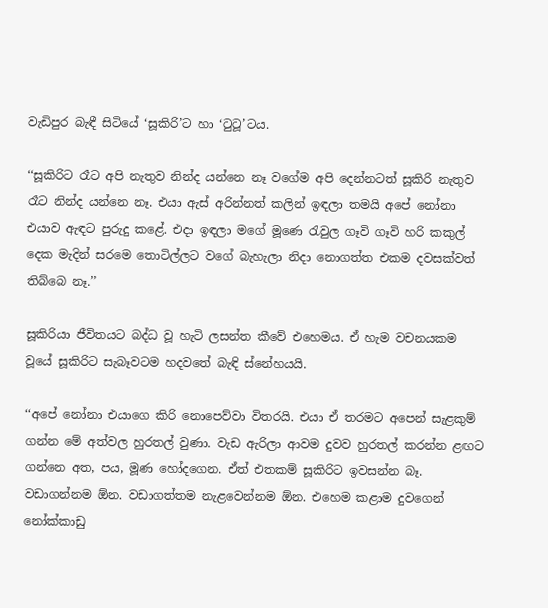වැඩිපුර බැඳී සිටියේ ‘සූකිරි’ට හා ‘ටුටූ’ටය.

‘‘සූකිරිට රෑට අපි නැතුව නින්ද යන්නෙ නෑ වගේම අපි දෙන්නටත් සූකිරි නැතුව රෑට නින්ද යන්නෙ නෑ. එයා ඇස් අරින්නත් කලින් ඉඳලා තමයි අපේ නෝනා එයාව ඇඳට පුරුදු කළේ. එදා ඉඳලා මගේ මූණෙ රැවුල ගෑවි ගෑවි හරි කකුල් දෙක මැදින් සරමෙ තොටිල්ලට වගේ බැහැලා නිදා නොගත්ත එකම දවසක්වත් තිබ්බෙ නෑ.’’

සූකිරියා ජීවිතයට බද්ධ වූ හැටි ලසන්ත කීවේ එහෙමය. ඒ හැම වචනයකම වූයේ සූකිරිට සැබෑවටම හදවතේ බැඳි ස්නේහයයි.

‘‘අපේ නෝනා එයාගෙ කිරි නොපෙව්වා විතරයි. එයා ඒ තරමට අපෙන් සැළකුම් ගන්න මේ අත්වල හුරතල් වුණා. වැඩ ඇරිලා ආවම දුවව හුරතල් කරන්න ළඟට ගන්නෙ අත, පය, මූණ හෝදගෙන. ඒත් එතකම් සූකිරිට ඉවසන්න බෑ. වඩාගන්නම ඕන. වඩාගත්තම නැළවෙන්නම ඕන. එහෙම කළාම දුවගෙන් නෝක්කාඩු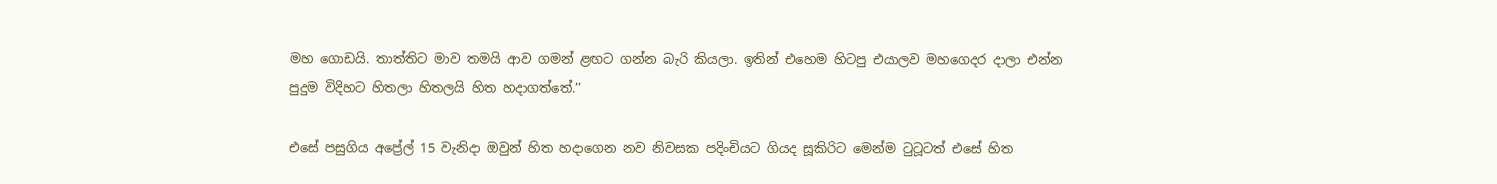මහ ගොඩයි. තාත්තිට මාව තමයි ආව ගමන් ළඟට ගන්න බැරි කියලා. ඉතින් එහෙම හිටපු එයාලව මහගෙදර දාලා එන්න පුදුම විදිහට හිතලා හිතලයි හිත හදාගත්තේ.’’

එසේ පසුගිය අප්‍රේල් 15 වැනිදා ඔවුන් හිත හදාගෙන නව නිවසක පදිංචියට ගියද සූකිරිට මෙන්ම ටුටූටත් එසේ හිත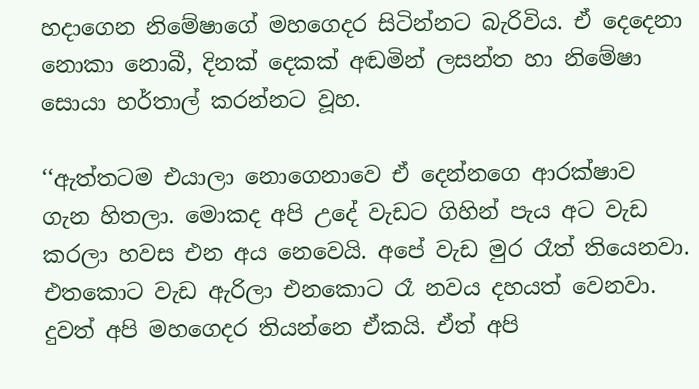හදාගෙන නිමේෂාගේ මහගෙදර සිටින්නට බැරිවිය. ඒ දෙදෙනා නොකා නොබී, දිනක් දෙකක් අඬමින් ලසන්ත හා නිමේෂා සොයා හර්තාල් කරන්නට වූහ.

‘‘ඇත්තටම එයාලා නොගෙනාවෙ ඒ දෙන්නගෙ ආරක්ෂාව ගැන හිතලා. මොකද අපි උදේ වැඩට ගිහින් පැය අට වැඩ කරලා හවස එන අය නෙවෙයි. අපේ වැඩ මුර රෑත් තියෙනවා. එතකොට වැඩ ඇරිලා එනකොට රෑ නවය දහයත් වෙනවා. දුවත් අපි මහගෙදර තියන්නෙ ඒකයි. ඒත් අපි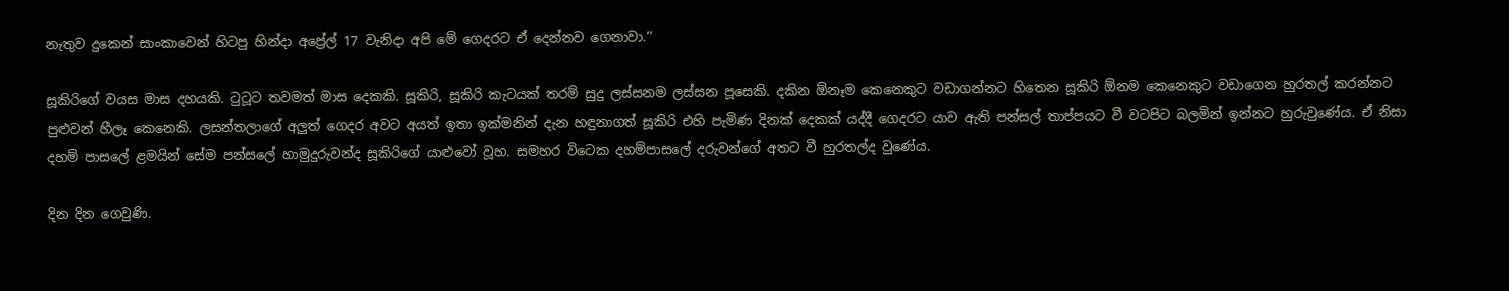නැතුව දුකෙන් සාංකාවෙන් හිටපු හින්දා අප්‍රේල් 17 වැනිදා අපි මේ ගෙදරට ඒ දෙන්නව ගෙනාවා.’’

සූකිරිගේ වයස මාස දහයකි. ටුටූට තවමත් මාස දෙකකි. සූකිරි, සූකිරි කැටයක් තරම් සුදු ලස්සනම ලස්සන පූසෙකි. දකින ඕනෑම කෙනෙකුට වඩාගන්නට හිතෙන සූකිරි ඕනම කෙනෙකුට වඩාගෙන හුරතල් කරන්නට පුළුවන් හීලෑ කෙනෙකි. ලසන්තලාගේ අලුත් ගෙදර අවට අයත් ඉතා ඉක්මනින් දැන හඳුනාගත් සූකිරි එහි පැමිණ දිනක් දෙකක් යද්දී ගෙදරට යාව ඇති පන්සල් තාප්පයට වී වටපිට බලමින් ඉන්නට හුරුවුණේය. ඒ නිසා දහම් පාසලේ ළමයින් සේම පන්සලේ හාමුදුරුවන්ද සූකිරිගේ යාළුවෝ වූහ. සමහර විටෙක දහම්පාසලේ දරුවන්ගේ අතට වී හුරතල්ද වුණේය.

දින දින ගෙවුණි.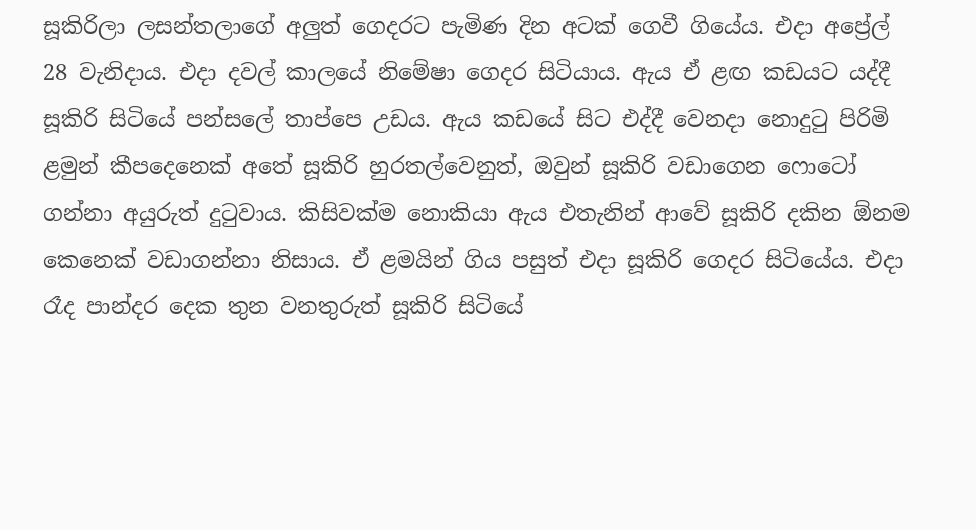සූකිරිලා ලසන්තලාගේ අලුත් ගෙදරට පැමිණ දින අටක් ගෙවී ගියේය. එදා අප්‍රේල් 28 වැනිදාය. එදා දවල් කාලයේ නිමේෂා ගෙදර සිටියාය. ඇය ඒ ළඟ කඩයට යද්දී සූකිරි සිටියේ පන්සලේ තාප්පෙ උඩය. ඇය කඩයේ සිට එද්දී වෙනදා නොදුටු පිරිමි ළමුන් කීපදෙනෙක් අතේ සූකිරි හුරතල්වෙනුත්, ඔවුන් සූකිරි වඩාගෙන ෆොටෝ ගන්නා අයුරුත් දුටුවාය. කිසිවක්ම නොකියා ඇය එතැනින් ආවේ සූකිරි දකින ඕනම කෙනෙක් වඩාගන්නා නිසාය. ඒ ළමයින් ගිය පසුත් එදා සූකිරි ගෙදර සිටියේය. එදා රෑද පාන්දර දෙක තුන වනතුරුත් සූකිරි සිටියේ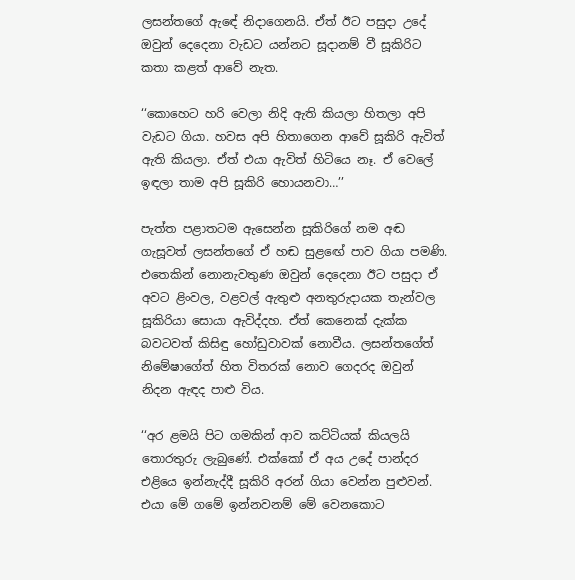ලසන්තගේ ඇඳේ නිදාගෙනයි. ඒත් ඊට පසුදා උදේ ඔවුන් දෙදෙනා වැඩට යන්නට සූදානම් වී සූකිරිට කතා කළත් ආවේ නැත.

‘‘කොහෙට හරි වෙලා නිදි ඇති කියලා හිතලා අපි වැඩට ගියා. හවස අපි හිතාගෙන ආවේ සූකිරි ඇවිත් ඇති කියලා. ඒත් එයා ඇවිත් හිටියෙ නෑ. ඒ වෙලේ ඉඳලා තාම අපි සූකිරි හොයනවා…’’

පැත්ත පළාතටම ඇසෙන්න සූකිරිගේ නම අඬ ගැසූවත් ලසන්තගේ ඒ හඬ සුළඟේ පාව ගියා පමණි. එතෙකින් නොනැවතුණ ඔවුන් දෙදෙනා ඊට පසුදා ඒ අවට ළිංවල, වළවල් ඇතුළු අනතුරුදායක තැන්වල සූකිරියා සොයා ඇවිද්දහ. ඒත් කෙනෙක් දැක්ක බවටවත් කිසිඳු හෝඩුවාවක් නොවීය. ලසන්තගේත් නිමේෂාගේත් හිත විතරක් නොව ගෙදරද ඔවුන් නිදන ඇඳද පාළු විය.

‘‘අර ළමයි පිට ගමකින් ආව කට්ටියක් කියලයි තොරතුරු ලැබුණේ. එක්කෝ ඒ අය උදේ පාන්දර එළියෙ ඉන්නැද්දී සූකිරි අරන් ගියා වෙන්න පුළුවන්. එයා මේ ගමේ ඉන්නවනම් මේ වෙනකොට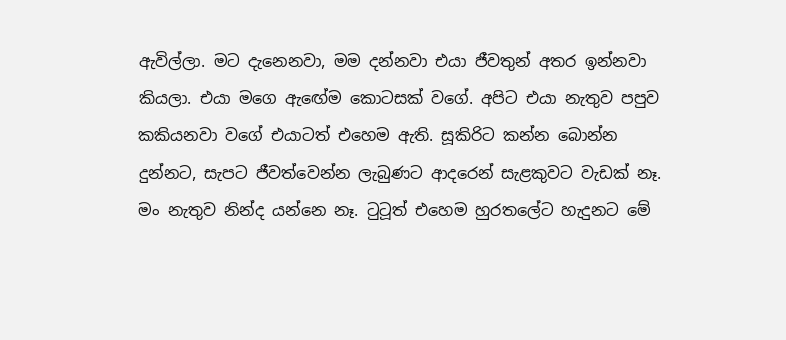ඇවිල්ලා. මට දැනෙනවා, මම දන්නවා එයා ජීවතුන් අතර ඉන්නවා කියලා. එයා මගෙ ඇඟේම කොටසක් වගේ. අපිට එයා නැතුව පපුව කකියනවා වගේ එයාටත් එහෙම ඇති. සූකිරිට කන්න බොන්න දුන්නට, සැපට ජීවත්වෙන්න ලැබුණට ආදරෙන් සැළකුවට වැඩක් නෑ. මං නැතුව නින්ද යන්නෙ නෑ. ටුටූත් එහෙම හුරතලේට හැදුනට මේ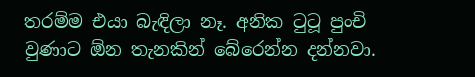තරම්ම එයා බැඳිලා නෑ. අනික ටුටූ පුංචි වුණාට ඕන තැනකින් බේරෙන්න දන්නවා.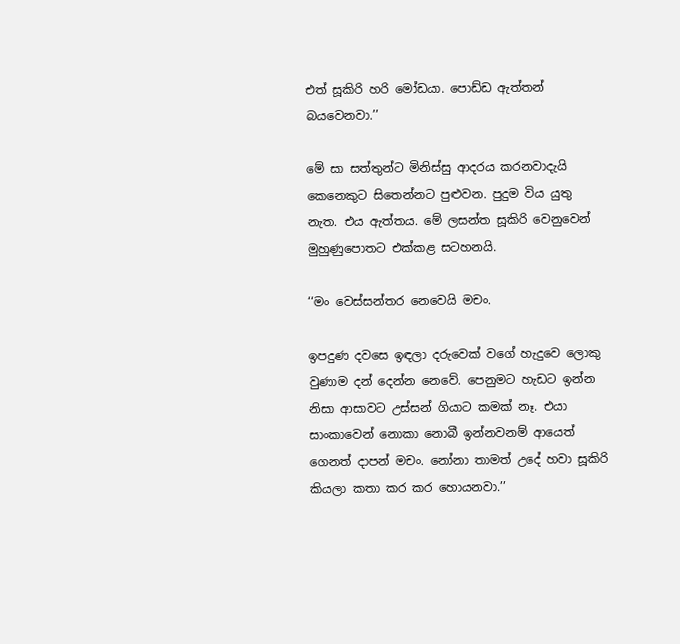එත් සූකිරි හරි මෝඩයා. පොඩ්ඩ ඇත්තන් බයවෙනවා.’’

මේ සා සත්තුන්ට මිනිස්සු ආදරය කරනවාදැයි කෙනෙකුට සිතෙන්නට පුළුවන. පුදුම විය යුතු නැත. එය ඇත්තය. මේ ලසන්ත සූකිරි වෙනුවෙන් මුහුණුපොතට එක්කළ සටහනයි.

‘‘මං වෙස්සන්තර නෙවෙයි මචං.

ඉපදුණ දවසෙ ඉඳලා දරුවෙක් වගේ හැදුවෙ ලොකු වුණාම දන් දෙන්න නෙවේ. පෙනුමට හැඩට ඉන්න නිසා ආසාවට උස්සන් ගියාට කමක් නෑ. එයා සාංකාවෙන් නොකා නොබී ඉන්නවනම් ආයෙත් ගෙනත් දාපන් මචං. නෝනා තාමත් උදේ හවා සූකිරි කියලා කතා කර කර හොයනවා.’’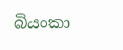බියංකා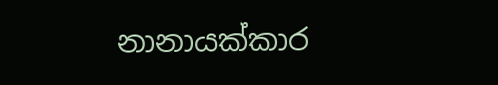නානායක්කාර